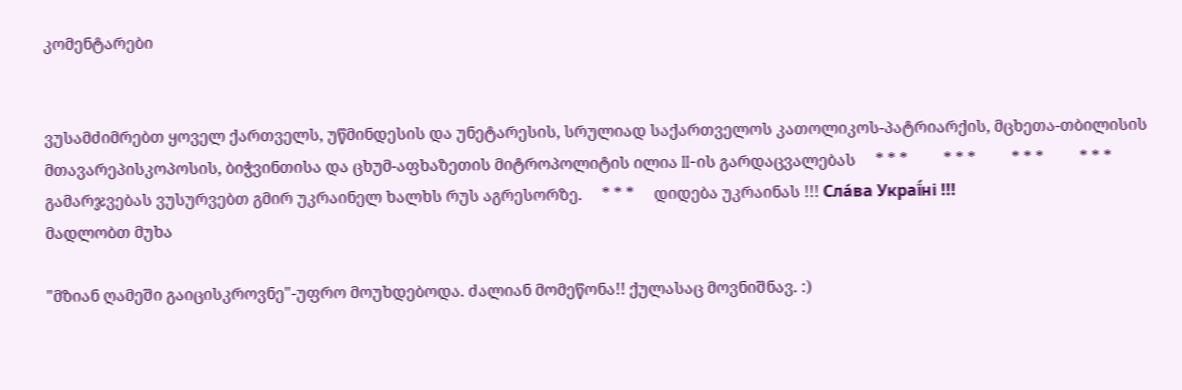კომენტარები


ვუსამძიმრებთ ყოველ ქართველს, უწმინდესის და უნეტარესის, სრულიად საქართველოს კათოლიკოს-პატრიარქის, მცხეთა-თბილისის მთავარეპისკოპოსის, ბიჭვინთისა და ცხუმ-აფხაზეთის მიტროპოლიტის ილია II-ის გარდაცვალებას     * * *         * * *         * * *         * * *     გამარჯვებას ვუსურვებთ გმირ უკრაინელ ხალხს რუს აგრესორზე.     * * *     დიდება უკრაინას !!! Сла́ва Украї́ні !!!
მადლობთ მუხა

"მზიან ღამეში გაიცისკროვნე"-უფრო მოუხდებოდა. ძალიან მომეწონა!! ქულასაც მოვნიშნავ. :)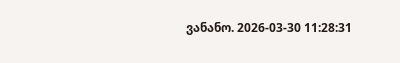ვანანო. 2026-03-30 11:28:31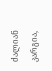ძალიან კარგია,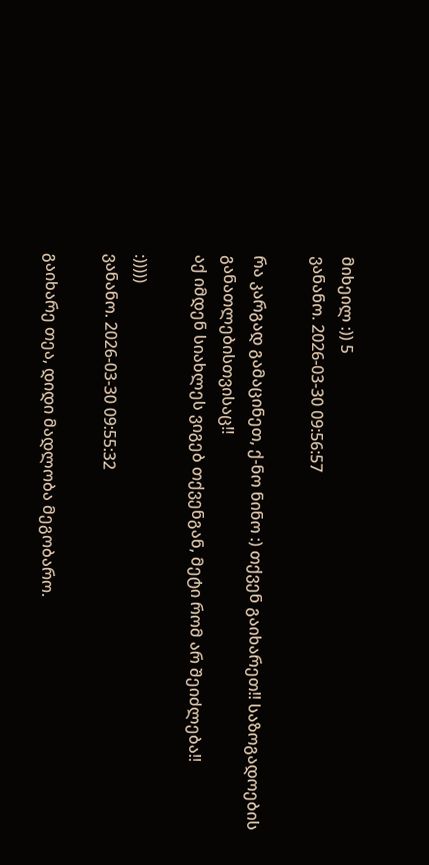მიხეილ :)) 5
ვანანო. 2026-03-30 09:56:57

რა კარგად გამაცინეთ, ქ-ნო ნინო :) თქვენ გაიხარეთ!! საზოგადოების განათლებისთვისაც!!
აქ იმდენ სიახლეს ვიგებ თქვენგან, მეტი რომ არ შეიძლება!!

:)))))
ვანანო. 2026-03-30 09:55:32

გაიხარე თეა, დიდი მადლობა მეგობარო.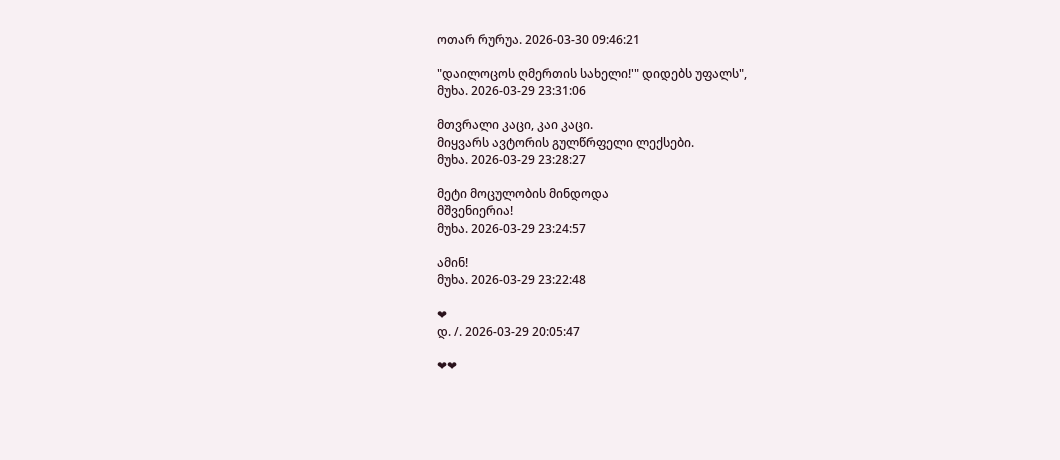ოთარ რურუა. 2026-03-30 09:46:21

"დაილოცოს ღმერთის სახელი!'" დიდებს უფალს",
მუხა. 2026-03-29 23:31:06

მთვრალი კაცი, კაი კაცი.
მიყვარს ავტორის გულწრფელი ლექსები.
მუხა. 2026-03-29 23:28:27

მეტი მოცულობის მინდოდა
მშვენიერია!
მუხა. 2026-03-29 23:24:57

ამინ!
მუხა. 2026-03-29 23:22:48

❤
დ. /. 2026-03-29 20:05:47

❤❤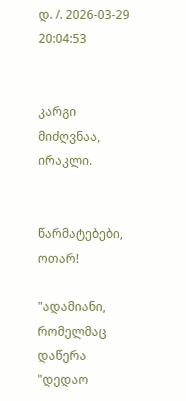დ. /. 2026-03-29 20:04:53


კარგი მიძღვნაა, ირაკლი.


წარმატებები, ოთარ!

"ადამიანი, რომელმაც დაწერა "დედაო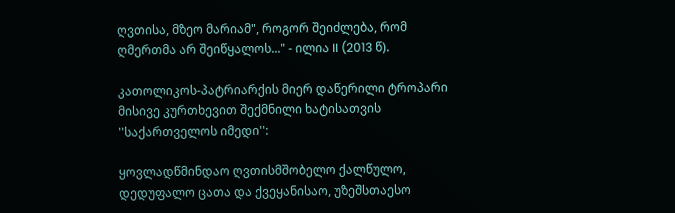ღვთისა, მზეო მარიამ", როგორ შეიძლება, რომ ღმერთმა არ შეიწყალოს..." - ილია II (2013 წ).

კათოლიკოს-პატრიარქის მიერ დაწერილი ტროპარი მისივე კურთხევით შექმნილი ხატისათვის ''საქართველოს იმედი'':

ყოვლადწმინდაო ღვთისმშობელო ქალწულო, დედუფალო ცათა და ქვეყანისაო, უზეშსთაესო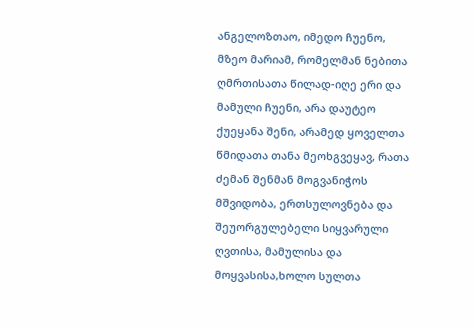ანგელოზთაო, იმედო ჩუენო, მზეო მარიამ, რომელმან ნებითა ღმრთისათა წილად-იღე ერი და მამული ჩუენი, არა დაუტეო ქუეყანა შენი, არამედ ყოველთა წმიდათა თანა მეოხგვეყავ, რათა ძემან შენმან მოგვანიჭოს მშვიდობა, ერთსულოვნება და შეუორგულებელი სიყვარული ღვთისა, მამულისა და მოყვასისა,ხოლო სულთა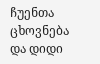ჩუენთა ცხოვნება და დიდი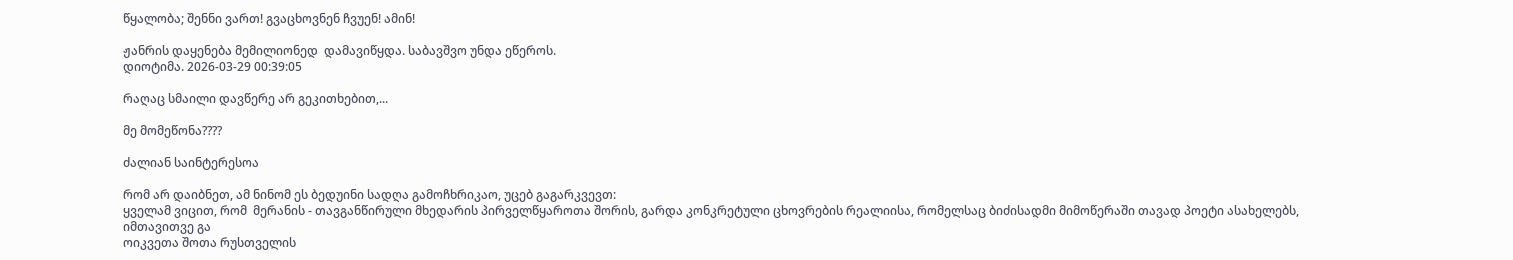წყალობა; შენნი ვართ! გვაცხოვნენ ჩვუენ! ამინ!

ჟანრის დაყენება მემილიონედ  დამავიწყდა. საბავშვო უნდა ეწეროს.
დიოტიმა. 2026-03-29 00:39:05

რაღაც სმაილი დავწერე არ გეკითხებით,...

მე მომეწონა????

ძალიან საინტერესოა

რომ არ დაიბნეთ, ამ ნინომ ეს ბედუინი სადღა გამოჩხრიკაო, უცებ გაგარკვევთ:
ყველამ ვიცით, რომ  მერანის - თავგანწირული მხედარის პირველწყაროთა შორის, გარდა კონკრეტული ცხოვრების რეალიისა, რომელსაც ბიძისადმი მიმოწერაში თავად პოეტი ასახელებს,  იმთავითვე გა
ოიკვეთა შოთა რუსთველის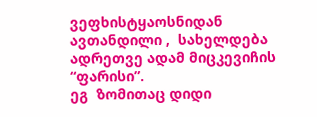ვეფხისტყაოსნიდან ავთანდილი ,  სახელდება  ადრეთვე ადამ მიცკევიჩის “ფარისი”.
ეგ  ზომითაც დიდი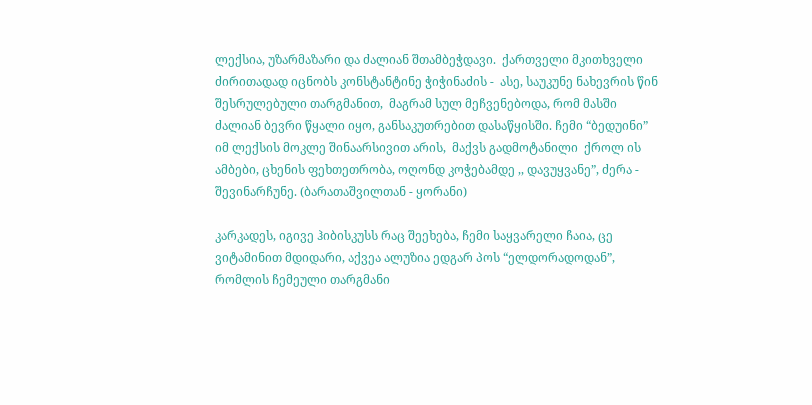ლექსია, უზარმაზარი და ძალიან შთამბეჭდავი.  ქართველი მკითხველი  ძირითადად იცნობს კონსტანტინე ჭიჭინაძის -  ასე, საუკუნე ნახევრის წინ შესრულებული თარგმანით,  მაგრამ სულ მეჩვენებოდა, რომ მასში ძალიან ბევრი წყალი იყო, განსაკუთრებით დასაწყისში. ჩემი “ბედუინი”  იმ ლექსის მოკლე შინაარსივით არის,  მაქვს გადმოტანილი  ქროლ ის ამბები, ცხენის ფეხთეთრობა, ოღონდ კოჭებამდე ,, დავუყვანე”, ძერა - შევინარჩუნე. (ბარათაშვილთან - ყორანი)

კარკადეს, იგივე ჰიბისკუსს რაც შეეხება, ჩემი საყვარელი ჩაია, ცე ვიტამინით მდიდარი, აქვეა ალუზია ედგარ პოს “ელდორადოდან”, რომლის ჩემეული თარგმანი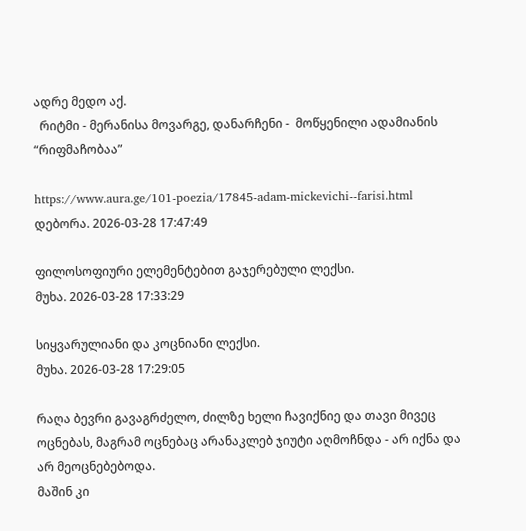ადრე მედო აქ.
  რიტმი - მერანისა მოვარგე, დანარჩენი -  მოწყენილი ადამიანის “რიფმაჩობაა”

https://www.aura.ge/101-poezia/17845-adam-mickevichi--farisi.html
დებორა. 2026-03-28 17:47:49

ფილოსოფიური ელემენტებით გაჯერებული ლექსი.
მუხა. 2026-03-28 17:33:29

სიყვარულიანი და კოცნიანი ლექსი.
მუხა. 2026-03-28 17:29:05

რაღა ბევრი გავაგრძელო, ძილზე ხელი ჩავიქნიე და თავი მივეც ოცნებას, მაგრამ ოცნებაც არანაკლებ ჯიუტი აღმოჩნდა - არ იქნა და არ მეოცნებებოდა.
მაშინ კი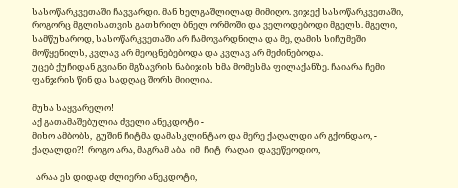სასოწარკვეთაში ჩავვარდი. მან ხელგაშლილად მიმიღო. ვიჯექ სასოწარკვეთაში, როგორც მგლისათვის გათხრილ ბნელ ორმოში და ველოდებოდი მგელს. მგელი, სამწუხაროდ, სასოწარკვეთაში არ ჩამოვარდნილა და მე, ღამის სიჩუმეში მოწყენილს, კვლავ არ მეოცნებებოდა და კვლავ არ მეძინებოდა.
უცებ ქუჩიდან გვიანი მგზავრის ნაბიჯის ხმა მომესმა ფილაქანზე. ჩაიარა ჩემი ფანჯრის წინ და სადღაც შორს მიილია.

მუხა საყვარელო!
აქ გათამაშებულია ძველი ანეკდოტი -
მიხო ამბობს,  გუშინ ჩიტმა დამასკლინტაო და მერე ქაღალდი არ გქონდაო, - ქაღალდი?!  როგო არა, მაგრამ აბა  იმ  ჩიტ  რაღაი  დავეწეოდიო,

  არაა ეს დიდად ძლიერი ანეკდოტი,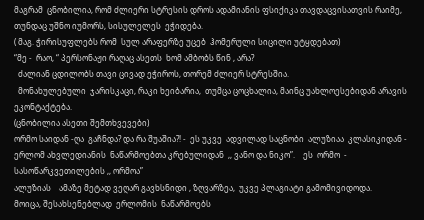მაგრამ  ცნობილია, რომ ძლიერი სტრესის დროს ადამიანის ფსიქიკა თავდაცვისათვის რაიმე,  თუნდაც უშნო იუმორს, სისულელეს  ეჭიდება.
( მაგ. ჭირისუფლებს რომ  სულ არაფერზე უცებ  ჰომერული სიცილი უტყდებათ)
“მე -  რაო, “ პერსონაჟი რაღაც ასეთს  ხომ ამბობს წინ , არა?
  ძალიან ცდილობს თავი ცივად ეჭიროს, თორემ ძლიერ სტრესშია.
  მონახულებული  ჯარისკაცი, რაკი ხეიბარია,  თუმცა ცოცხალია, მაინც უახლოესებიდან არავის ეკონტაქტება.
(ცნობილია ასეთი შემთხვევები)
ორმო საიდან -ღა  გაჩნდა? და რა შუაშია?! -  ეს უკვე  ადვილად საცნობი  ალუზიაა  კლასიკიდან - ერლომ ახვლედიანის  ნაწარმოებთა კრებულიდან  ,, ვანო და ნიკო”.    ეს  ორმო  - სასოწარკვეთილების ,, ორმოა”
ალუზიას    ამაზე მეტად ვეღარ გავხსნიდი , ზღვარზეა,  უკვე პლაგიატი გამომივიდოდა.
მოიცა, შესახსენებლად  ერლომის  ნაწარმოებს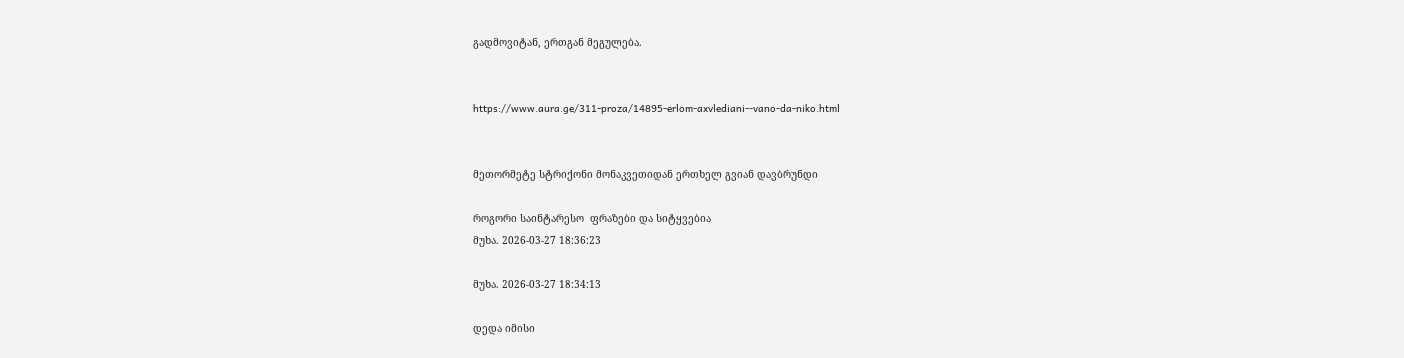გადმოვიტან, ერთგან მეგულება.


https://www.aura.ge/311-proza/14895-erlom-axvlediani--vano-da-niko.html


მეთორმეტე სტრიქონი მონაკვეთიდან ერთხელ გვიან დავბრუნდი

როგორი საინტარესო  ფრაზები და სიტყვებია
მუხა. 2026-03-27 18:36:23

მუხა. 2026-03-27 18:34:13

დედა იმისი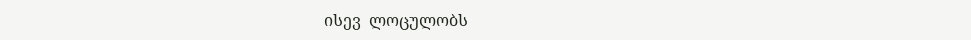ისევ  ლოცულობს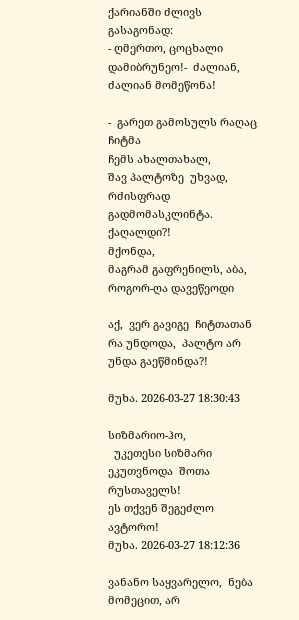ქარიანში ძლივს გასაგონად:
- ღმერთო, ცოცხალი დამიბრუნეო!-  ძალიან, ძალიან მომეწონა!

-  გარეთ გამოსულს რაღაც  ჩიტმა
ჩემს ახალთახალ,
შავ პალტოზე  უხვად, რძისფრად გადმომასკლინტა.
ქაღალდი?!
მქონდა,
მაგრამ გაფრენილს, აბა, როგორ-ღა დავეწეოდი

აქ,  ვერ გავიგე  ჩიტთათან რა უნდოდა,  პალტო არ უნდა გაეწმინდა?!

მუხა. 2026-03-27 18:30:43

სიზმარიო-ჰო,
  უკეთესი სიზმარი ეკუთვნოდა  შოთა რუსთაველს!
ეს თქვენ შეგეძლო ავტორო!
მუხა. 2026-03-27 18:12:36

ვანანო საყვარელო,  ნება მომეცით, არ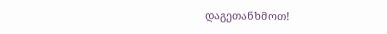დაგეთანხმოთ!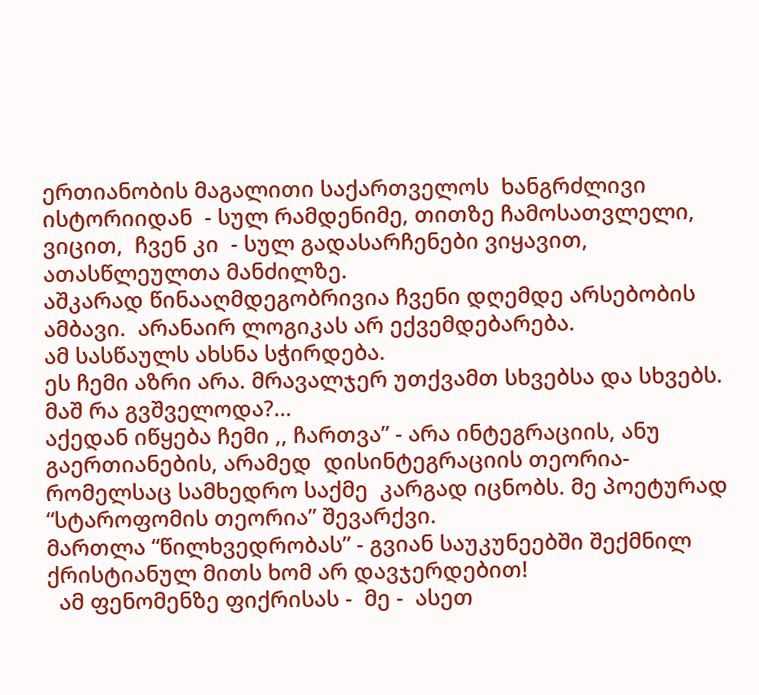ერთიანობის მაგალითი საქართველოს  ხანგრძლივი ისტორიიდან  - სულ რამდენიმე, თითზე ჩამოსათვლელი,  ვიცით,  ჩვენ კი  - სულ გადასარჩენები ვიყავით,  ათასწლეულთა მანძილზე.
აშკარად წინააღმდეგობრივია ჩვენი დღემდე არსებობის ამბავი.  არანაირ ლოგიკას არ ექვემდებარება.
ამ სასწაულს ახსნა სჭირდება.
ეს ჩემი აზრი არა. მრავალჯერ უთქვამთ სხვებსა და სხვებს.
მაშ რა გვშველოდა?…
აქედან იწყება ჩემი ,, ჩართვა” - არა ინტეგრაციის, ანუ გაერთიანების, არამედ  დისინტეგრაციის თეორია- რომელსაც სამხედრო საქმე  კარგად იცნობს. მე პოეტურად “სტაროფომის თეორია” შევარქვი.
მართლა “წილხვედრობას” - გვიან საუკუნეებში შექმნილ ქრისტიანულ მითს ხომ არ დავჯერდებით!
  ამ ფენომენზე ფიქრისას -  მე -  ასეთ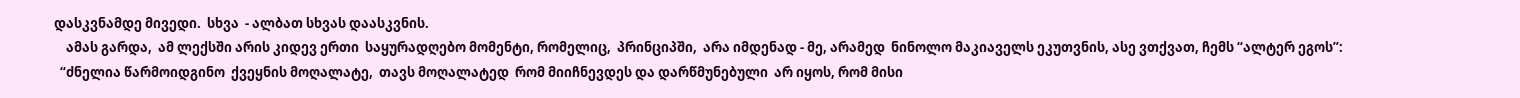დასკვნამდე მივედი.  სხვა  - ალბათ სხვას დაასკვნის.
    ამას გარდა,  ამ ლექსში არის კიდევ ერთი  საყურადღებო მომენტი, რომელიც,  პრინციპში,  არა იმდენად - მე, არამედ  ნინოლო მაკიაველს ეკუთვნის, ასე ვთქვათ, ჩემს “ალტერ ეგოს”:
  “ძნელია წარმოიდგინო  ქვეყნის მოღალატე,  თავს მოღალატედ  რომ მიიჩნევდეს და დარწმუნებული  არ იყოს, რომ მისი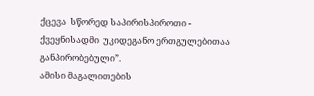ქცევა  სწორედ საპირისპიროთი - ქვეყნისადმი  უკიდეგანო ერთგულებითაა განპირობებული”.
ამისი მაგალითების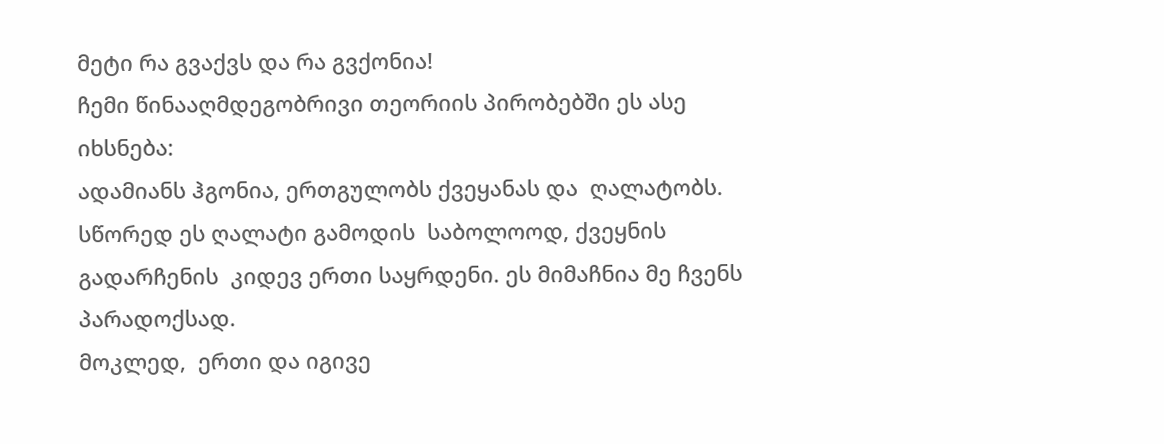მეტი რა გვაქვს და რა გვქონია!
ჩემი წინააღმდეგობრივი თეორიის პირობებში ეს ასე იხსნება:
ადამიანს ჰგონია, ერთგულობს ქვეყანას და  ღალატობს. სწორედ ეს ღალატი გამოდის  საბოლოოდ, ქვეყნის გადარჩენის  კიდევ ერთი საყრდენი. ეს მიმაჩნია მე ჩვენს პარადოქსად.
მოკლედ,  ერთი და იგივე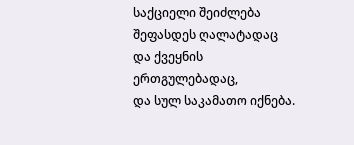საქციელი შეიძლება შეფასდეს ღალატადაც და ქვეყნის ერთგულებადაც,
და სულ საკამათო იქნება.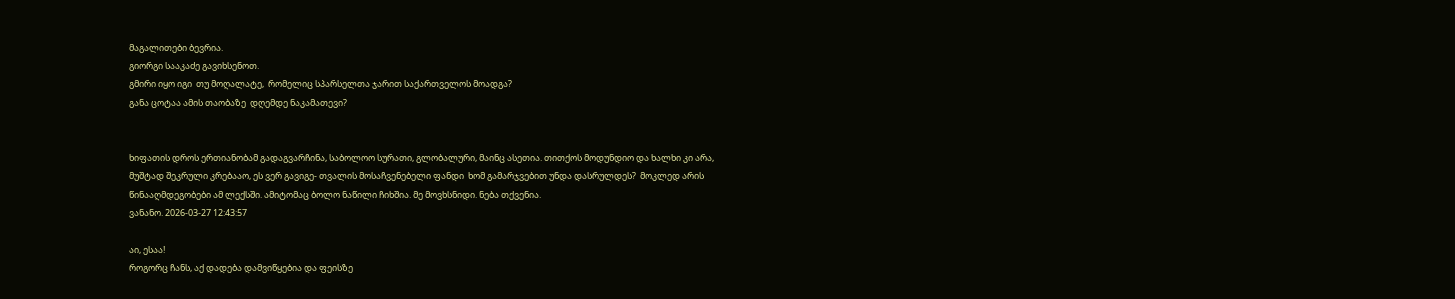მაგალითები ბევრია.
გიორგი სააკაძე გავიხსენოთ.
გმირი იყო იგი  თუ მოღალატე,  რომელიც სპარსელთა ჯარით საქართველოს მოადგა?
განა ცოტაა ამის თაობაზე  დღემდე ნაკამათევი?


ხიფათის დროს ერთიანობამ გადაგვარჩინა, საბოლოო სურათი, გლობალური, მაინც ასეთია. თითქოს მოდუნდიო და ხალხი კი არა, მუშტად შეკრული კრებააო, ეს ვერ გავიგე- თვალის მოსაჩვენებელი ფანდი  ხომ გამარჯვებით უნდა დასრულდეს?  მოკლედ არის წინააღმდეგობები ამ ლექსში. ამიტომაც ბოლო ნაწილი ჩიხშია. მე მოვხსნიდი. ნება თქვენია.
ვანანო. 2026-03-27 12:43:57

აი, ესაა!
როგორც ჩანს, აქ დადება დამვიწყებია და ფეისზე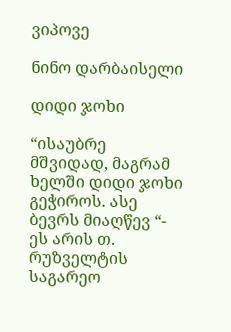ვიპოვე

ნინო დარბაისელი

დიდი ჯოხი

“ისაუბრე მშვიდად, მაგრამ ხელში დიდი ჯოხი გეჭიროს. ასე ბევრს მიაღწევ “- ეს არის თ. რუზველტის საგარეო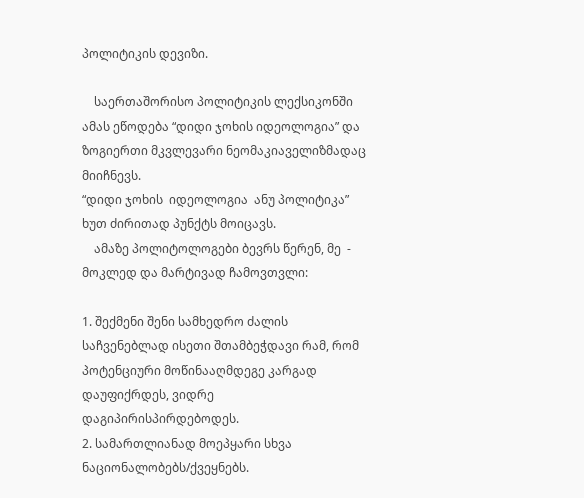პოლიტიკის დევიზი.

    საერთაშორისო პოლიტიკის ლექსიკონში ამას ეწოდება “დიდი ჯოხის იდეოლოგია” და ზოგიერთი მკვლევარი ნეომაკიაველიზმადაც მიიჩნევს.
“დიდი ჯოხის  იდეოლოგია  ანუ პოლიტიკა” ხუთ ძირითად პუნქტს მოიცავს.
    ამაზე პოლიტოლოგები ბევრს წერენ, მე  - მოკლედ და მარტივად ჩამოვთვლი:

1. შექმენი შენი სამხედრო ძალის საჩვენებლად ისეთი შთამბეჭდავი რამ, რომ პოტენციური მოწინააღმდეგე კარგად დაუფიქრდეს, ვიდრე დაგიპირისპირდებოდეს.
2. სამართლიანად მოეპყარი სხვა ნაციონალობებს/ქვეყნებს.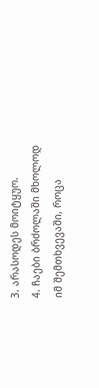3. არასოდეს მოიტყუო.
4. ჩაები ბრძოლაში მხოლოდ იმ შემთხვევაში, როცა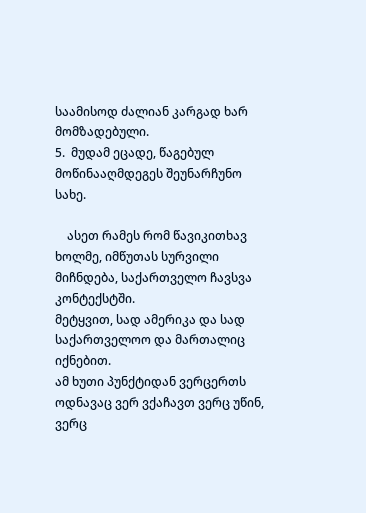საამისოდ ძალიან კარგად ხარ მომზადებული.
5.  მუდამ ეცადე, წაგებულ მოწინააღმდეგეს შეუნარჩუნო სახე.

    ასეთ რამეს რომ წავიკითხავ ხოლმე, იმწუთას სურვილი მიჩნდება, საქართველო ჩავსვა კონტექსტში.
მეტყვით, სად ამერიკა და სად საქართველოო და მართალიც იქნებით.
ამ ხუთი პუნქტიდან ვერცერთს ოდნავაც ვერ ვქაჩავთ ვერც უწინ, ვერც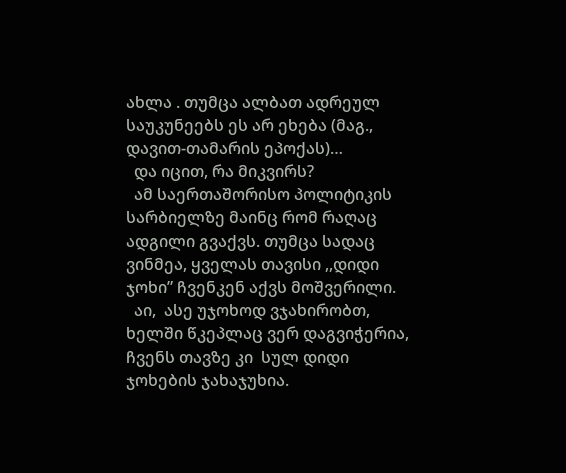ახლა . თუმცა ალბათ ადრეულ საუკუნეებს ეს არ ეხება (მაგ., დავით-თამარის ეპოქას)…
  და იცით, რა მიკვირს?
  ამ საერთაშორისო პოლიტიკის სარბიელზე მაინც რომ რაღაც ადგილი გვაქვს. თუმცა სადაც ვინმეა, ყველას თავისი ,,დიდი ჯოხი” ჩვენკენ აქვს მოშვერილი.
  აი,  ასე უჯოხოდ ვჯახირობთ, ხელში წკეპლაც ვერ დაგვიჭერია, ჩვენს თავზე კი  სულ დიდი ჯოხების ჯახაჯუხია.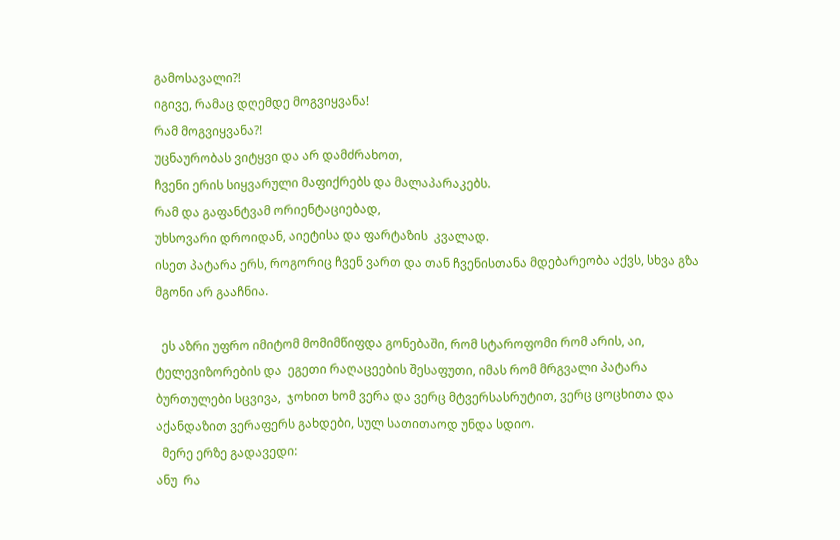გამოსავალი?!
იგივე, რამაც დღემდე მოგვიყვანა!
რამ მოგვიყვანა?!
უცნაურობას ვიტყვი და არ დამძრახოთ,
ჩვენი ერის სიყვარული მაფიქრებს და მალაპარაკებს.
რამ და გაფანტვამ ორიენტაციებად,
უხსოვარი დროიდან, აიეტისა და ფარტაზის  კვალად.
ისეთ პატარა ერს, როგორიც ჩვენ ვართ და თან ჩვენისთანა მდებარეობა აქვს, სხვა გზა მგონი არ გააჩნია.

  ეს აზრი უფრო იმიტომ მომიმწიფდა გონებაში, რომ სტაროფომი რომ არის, აი, ტელევიზორების და  ეგეთი რაღაცეების შესაფუთი, იმას რომ მრგვალი პატარა ბურთულები სცვივა,  ჯოხით ხომ ვერა და ვერც მტვერსასრუტით, ვერც ცოცხითა და აქანდაზით ვერაფერს გახდები, სულ სათითაოდ უნდა სდიო.
  მერე ერზე გადავედი:
ანუ  რა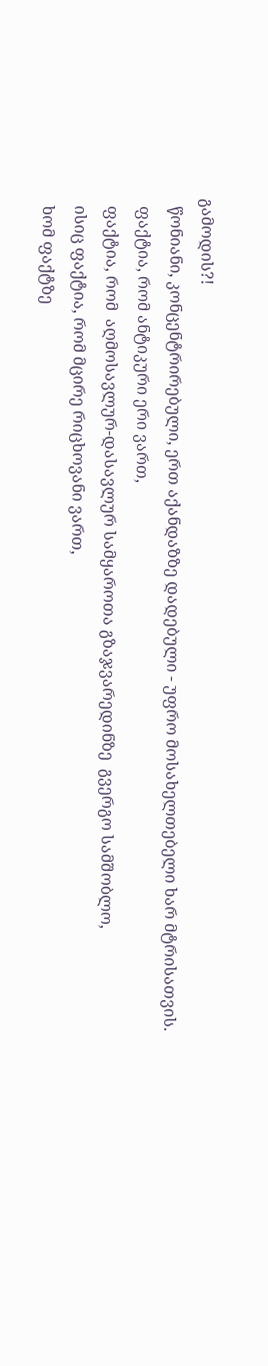გამოდის?!
  წონიანი, კონცენტრირებული, ერთ აქანდაზზე დადებული - უფრო მოსახელთებელი ხარ მტრისათვის.
  ფაქტია, რომ ანტიკური ერი ვართ,
  ფაქტია, რომ  აღმოსავლურ-დასავლურ სამყაროთა გზაჯვარედინზე  გვერგო სამშობლო,
  ისიც ფაქტია, რომ მცირე რიცხოვანი ვართ,
  ხომ ფაქტზე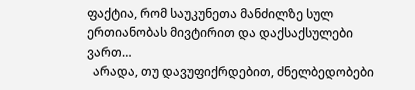ფაქტია, რომ საუკუნეთა მანძილზე სულ  ერთიანობას მივტირით და დაქსაქსულები ვართ…
  არადა, თუ დავუფიქრდებით, ძნელბედობები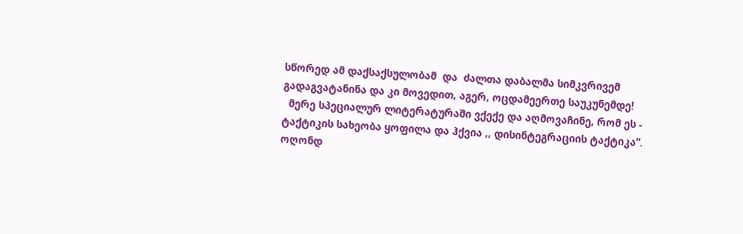სწორედ ამ დაქსაქსულობამ  და  ძალთა დაბალმა სიმკვრივემ გადაგვატანინა და კი მოვედით, აგერ, ოცდამეერთე საუკუნემდე!
  მერე სპეციალურ ლიტერატურაში ვქექე და აღმოვაჩინე, რომ ეს - ტაქტიკის სახეობა ყოფილა და ჰქვია ,, დისინტეგრაციის ტაქტიკა”.
ოღონდ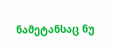ნამეტანსაც ნუ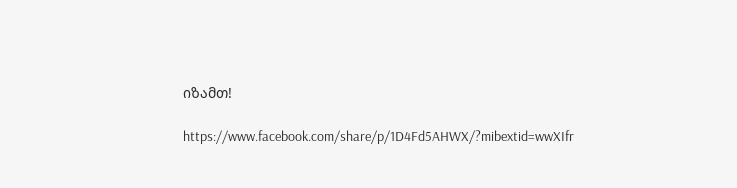იზამთ!

https://www.facebook.com/share/p/1D4Fd5AHWX/?mibextid=wwXIfr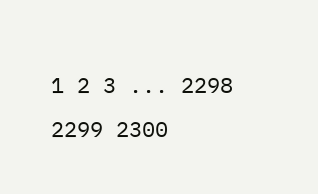1 2 3 ... 2298 2299 2300